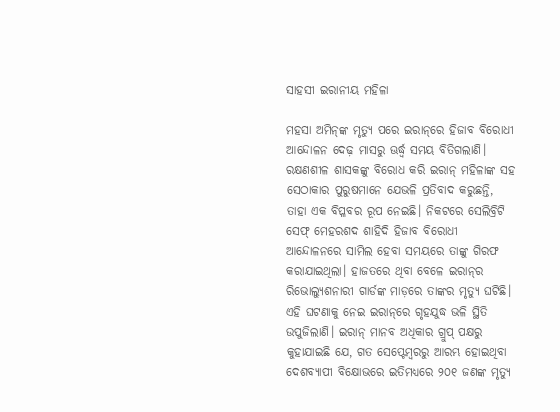ସାହସୀ ଇରାନୀୟ ମହିଳା

ମହସା ଅମିନ୍‌ଙ୍କ ମୃତ୍ୟୁ ପରେ ଇରାନ୍‌ରେ ହିଜାବ ବିରୋଧୀ ଆନ୍ଦୋଳନ ଦେଢ଼ ମାସରୁ ଊର୍ଦ୍ଧ୍ୱ ସମୟ ବିତିଗଲାଣି। ରକ୍ଷଣଶୀଳ ଶାସକଙ୍କୁ ବିରୋଧ କରି ଇରାନ୍‌ ମହିଳାଙ୍କ ସହ ସେଠାକାର ପୁରୁଷମାନେ ଯେଭଳି ପ୍ରତିବାଦ କରୁଛନ୍ତି, ତାହା ଏକ ବିପ୍ଳବର ରୂପ ନେଇଛି। ନିକଟରେ ସେଲିବ୍ରିଟି ସେଫ୍‌ ମେହରଶଦ ଶାହିଦି ହିଜାବ ବିରୋଧୀ ଆନ୍ଦୋଳନରେ ସାମିଲ ହେବା ସମୟରେ ତାଙ୍କୁ ଗିରଫ କରାଯାଇଥିଲା। ହାଜତରେ ଥିବା ବେଳେ ଇରାନ୍‌ର ରିଭୋଲ୍ୟୁଶନାରୀ ଗାର୍ଡଙ୍କ ମାଡ଼ରେ ତାଙ୍କର ମୃତ୍ୟୁ ଘଟିଛି। ଏହି ଘଟଣାକୁ ନେଇ ଇରାନ୍‌ରେ ଗୃହଯୁଦ୍ଧ ଭଳି ସ୍ଥିତି ଉପୁଜିଲାଣି। ଇରାନ୍‌ ମାନବ ଅଧିକାର ଗ୍ରୁପ୍‌ ପକ୍ଷରୁ କୁହାଯାଇଛି ଯେ, ଗତ ସେପ୍ଟେମ୍ବରରୁ ଆରମ୍ଭ ହୋଇଥିବା ଦେଶବ୍ୟାପୀ ବିକ୍ଷୋଭରେ ଇତିମଧ୍ୟରେ ୨୦୧ ଜଣଙ୍କ ମୃତ୍ୟୁ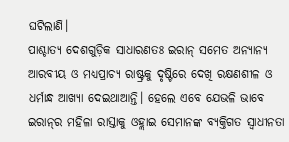ଘଟିଲାଣି।
ପାଶ୍ଚାତ୍ୟ ଦେଶଗୁଡ଼ିକ ସାଧାରଣତଃ ଇରାନ୍‌ ସମେତ ଅନ୍ୟାନ୍ୟ ଆରବୀୟ ଓ ମଧ୍ୟପ୍ରାଚ୍ୟ ରାଷ୍ଟ୍ରକୁ ଦୃଷ୍ଟିରେ ଦେଖି ରକ୍ଷଣଶୀଳ ଓ ଧର୍ମାନ୍ଧ ଆଖ୍ୟା ଦେଇଥାଆନ୍ତି। ହେଲେ ଏବେ ଯେଭଳି ଭାବେ ଇରାନ୍‌ର ମହିଳା ରାସ୍ତାକୁ ଓହ୍ଲାଇ ସେମାନଙ୍କ ବ୍ୟକ୍ତିଗତ ସ୍ବାଧୀନତା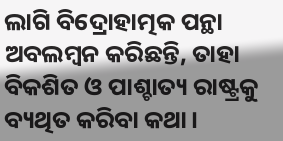ଲାଗି ବିଦ୍ରୋହାତ୍ମକ ପନ୍ଥା ଅବଲମ୍ବନ କରିଛନ୍ତି, ତାହା ବିକଶିତ ଓ ପାଶ୍ଚାତ୍ୟ ରାଷ୍ଟ୍ରକୁ ବ୍ୟଥିତ କରିବା କଥା।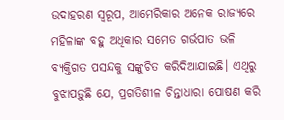ଉଦାହରଣ ସ୍ବରୂପ, ଆମେରିକାର ଅନେକ ରାଜ୍ୟରେ ମହିଳାଙ୍କ ବହୁ ଅଧିକାର ସମେତ ଗର୍ଭପାତ ଭଳି ବ୍ୟକ୍ତିଗତ ପସନ୍ଦକୁ ସଙ୍କୁଚିତ କରିଦିଆଯାଇଛି। ଏଥିରୁ ବୁଝାପଡ଼ୁଛି ଯେ, ପ୍ରଗତିଶୀଳ ଚିନ୍ତାଧାରା ପୋଷଣ କରି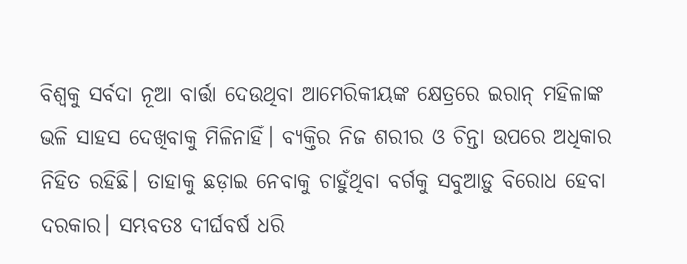ବିଶ୍ୱକୁ ସର୍ବଦା ନୂଆ ବାର୍ତ୍ତା ଦେଉଥିବା ଆମେରିକୀୟଙ୍କ କ୍ଷେତ୍ରରେ ଇରାନ୍‌ ମହିଳାଙ୍କ ଭଳି ସାହସ ଦେଖିବାକୁ ମିଳିନାହିଁ। ବ୍ୟକ୍ତିର ନିଜ ଶରୀର ଓ ଚିନ୍ତା ଉପରେ ଅଧିକାର ନିହିତ ରହିଛି। ତାହାକୁ ଛଡ଼ାଇ ନେବାକୁ ଚାହୁଁଥିବା ବର୍ଗକୁ ସବୁଆଡ଼ୁ ବିରୋଧ ହେବା ଦରକାର। ସମ୍ଭବତଃ ଦୀର୍ଘବର୍ଷ ଧରି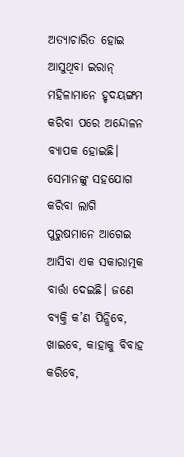ଅତ୍ୟାଚାରିତ ହୋଇ ଆସୁଥିବା ଇରାନ୍‌ ମହିଳାମାନେ ହୃଦୟଙ୍ଗମ କରିବା ପରେ ଅନ୍ଦୋଳନ ବ୍ୟାପକ ହୋଇଛି। ସେମାନଙ୍କୁ ସହଯୋଗ କରିବା ଲାଗି ପୁରୁଷମାନେ ଆଗେଇ ଆସିବା ଏକ ସକାରାତ୍ମକ ବାର୍ତ୍ତା ଦେଇଛି। ଜଣେ ବ୍ୟକ୍ତି କ’ଣ ପିନ୍ଧିବେ, ଖାଇବେ, କାହାକୁ ବିବାହ କରିବେ,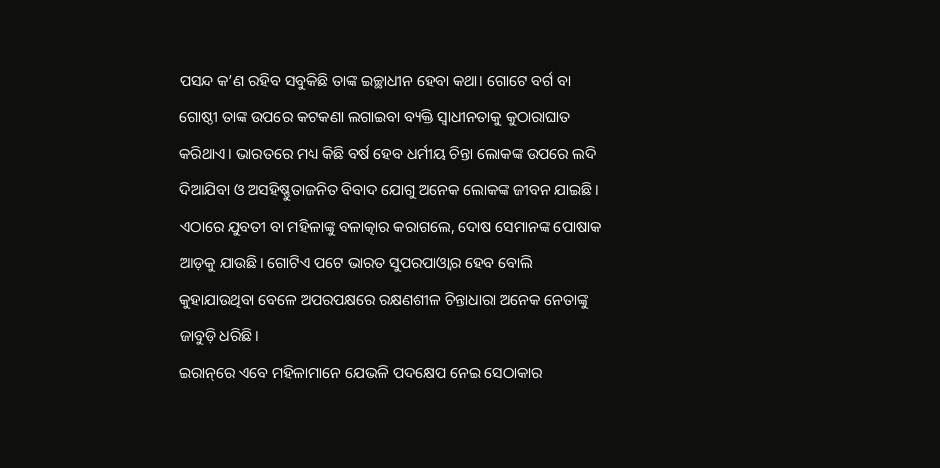ପସନ୍ଦ କ’ଣ ରହିବ ସବୁକିଛି ତାଙ୍କ ଇଚ୍ଛାଧୀନ ହେବା କଥା। ଗୋଟେ ବର୍ଗ ବା ଗୋଷ୍ଠୀ ତାଙ୍କ ଉପରେ କଟକଣା ଲଗାଇବା ବ୍ୟକ୍ତି ସ୍ବାଧୀନତାକୁ କୁଠାରାଘାତ କରିଥାଏ। ଭାରତରେ ମଧ୍ୟ କିଛି ବର୍ଷ ହେବ ଧର୍ମୀୟ ଚିନ୍ତା ଲୋକଙ୍କ ଉପରେ ଲଦି ଦିଆଯିବା ଓ ଅସହିଷ୍ଣୁତାଜନିତ ବିବାଦ ଯୋଗୁ ଅନେକ ଲୋକଙ୍କ ଜୀବନ ଯାଇଛି। ଏଠାରେ ଯୁବତୀ ବା ମହିଳାଙ୍କୁ ବଳାତ୍କାର କରାଗଲେ, ଦୋଷ ସେମାନଙ୍କ ପୋଷାକ ଆଡ଼କୁ ଯାଉଛି। ଗୋଟିଏ ପଟେ ଭାରତ ସୁପରପାଓ୍ବାର ହେବ ବୋଲି କୁହାଯାଉଥିବା ବେଳେ ଅପରପକ୍ଷରେ ରକ୍ଷଣଶୀଳ ଚିନ୍ତାଧାରା ଅନେକ ନେତାଙ୍କୁ ଜାବୁଡ଼ି ଧରିଛି।
ଇରାନ୍‌ରେ ଏବେ ମହିଳାମାନେ ଯେଭଳି ପଦକ୍ଷେପ ନେଇ ସେଠାକାର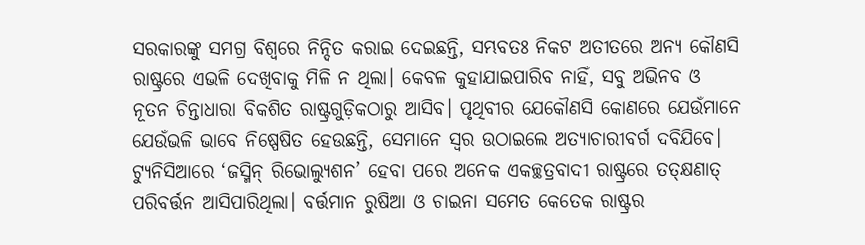ସରକାରଙ୍କୁ ସମଗ୍ର ବିଶ୍ୱରେ ନିନ୍ଦିତ କରାଇ ଦେଇଛନ୍ତି, ସମ୍ଭବତଃ ନିକଟ ଅତୀତରେ ଅନ୍ୟ କୌଣସି ରାଷ୍ଟ୍ରରେ ଏଭଳି ଦେଖିବାକୁ ମିଳି ନ ଥିଲା। କେବଳ କୁହାଯାଇପାରିବ ନାହିଁ, ସବୁ ଅଭିନବ ଓ ନୂତନ ଚିନ୍ତାଧାରା ବିକଶିତ ରାଷ୍ଟ୍ରଗୁଡ଼ିକଠାରୁ ଆସିବ। ପୃଥିବୀର ଯେକୌଣସି କୋଣରେ ଯେଉଁମାନେ ଯେଉଁଭଳି ଭାବେ ନିଷ୍ପେଷିତ ହେଉଛନ୍ତି, ସେମାନେ ସ୍ବର ଉଠାଇଲେ ଅତ୍ୟାଚାରୀବର୍ଗ ଦବିଯିବେ। ଟ୍ୟୁନିସିଆରେ ‘ଜସ୍ମିନ୍‌ ରିଭୋଲ୍ୟୁଶନ’ ହେବା ପରେ ଅନେକ ଏକଚ୍ଛତ୍ରବାଦୀ ରାଷ୍ଟ୍ରରେ ତତ୍‌କ୍ଷଣାତ୍‌ ପରିବର୍ତ୍ତନ ଆସିପାରିଥିଲା। ବର୍ତ୍ତମାନ ରୁଷିଆ ଓ ଚାଇନା ସମେତ କେତେକ ରାଷ୍ଟ୍ରର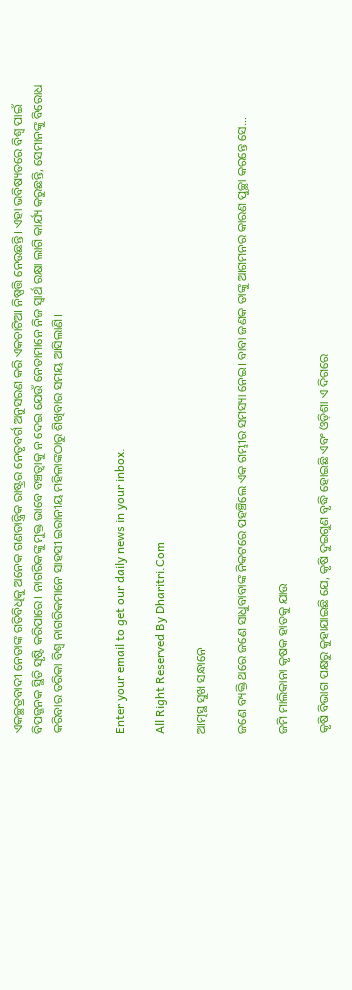ଏକଚ୍ଛତ୍ରବାଦୀ ନେତାଙ୍କ ଗତିବିଧିକୁ ଅନେକ ଗଣତାନ୍ତ୍ରିକ ରାଷ୍ଟ୍ରର ନେତୃବର୍ଗ ଅନୁସରଣ କରି ଏକଚାଟିଆ ନିଷ୍ପତ୍ତି ନେଉଛନ୍ତି। ଏହା ଭବିଷ୍ୟତରେ ବିଶ୍ୱ ପାଇଁ ବିପଜ୍ଜନକ ସ୍ଥିତି ସୃଷ୍ଟି କରିପାରେ। ନାଗରିକଙ୍କୁ ମୁକ୍ତ ଭାବେ ବଞ୍ଚତ୍ବାକୁ ନ ଦେଇ ଯେଉଁ ନେତାମାନେ ନିଜ ସ୍ବାର୍ଥ ରକ୍ଷା ଲାଗି କାର୍ଯ୍ୟ କରୁଛନ୍ତି, ସେମାନଙ୍କୁ ବିରୋଧ କରିବାର ତରିକା ବିଶ୍ୱ ନାଗରିକମାନେ ସାହସୀ ଇରାନୀୟ ମହିଳାଙ୍କଠାରୁ ଶିଖିବାର ସମୟ ଆସିଲାଣି।


Enter your email to get our daily news in your inbox.

All Right Reserved By Dharitri.Com

ଆତ୍ମସ୍ଥ ସୁଖ ସନ୍ଧାନେ

ଜଣେ ବ୍ୟକ୍ତି ଥରେ ଜଣେ ସାଧୁବାବାଙ୍କ ନିକଟରେ ପହଞ୍ଚିଲେ ଏକ ଗମ୍ଭୀର ସମସ୍ୟା ନେଇ। ବାବା ଜଣକ ତାଙ୍କୁ ଆଗମନର କାରଣ ପୁଚ୍ଛା କରନ୍ତେ ସେ...

ଜମି ମାଲିକାନା କୃଷକ ହାତକୁ ଯାଉ

କୃଷି ବିଭାଗ ପକ୍ଷରୁ କୁହାଯାଇଛି ଯେ, କୃଷି ଦୁଇଗୁଣ ବୃଦ୍ଧି ହୋଇଛି ଏବଂ ଓଡ଼ିଶା ଏ ଦିଗରେ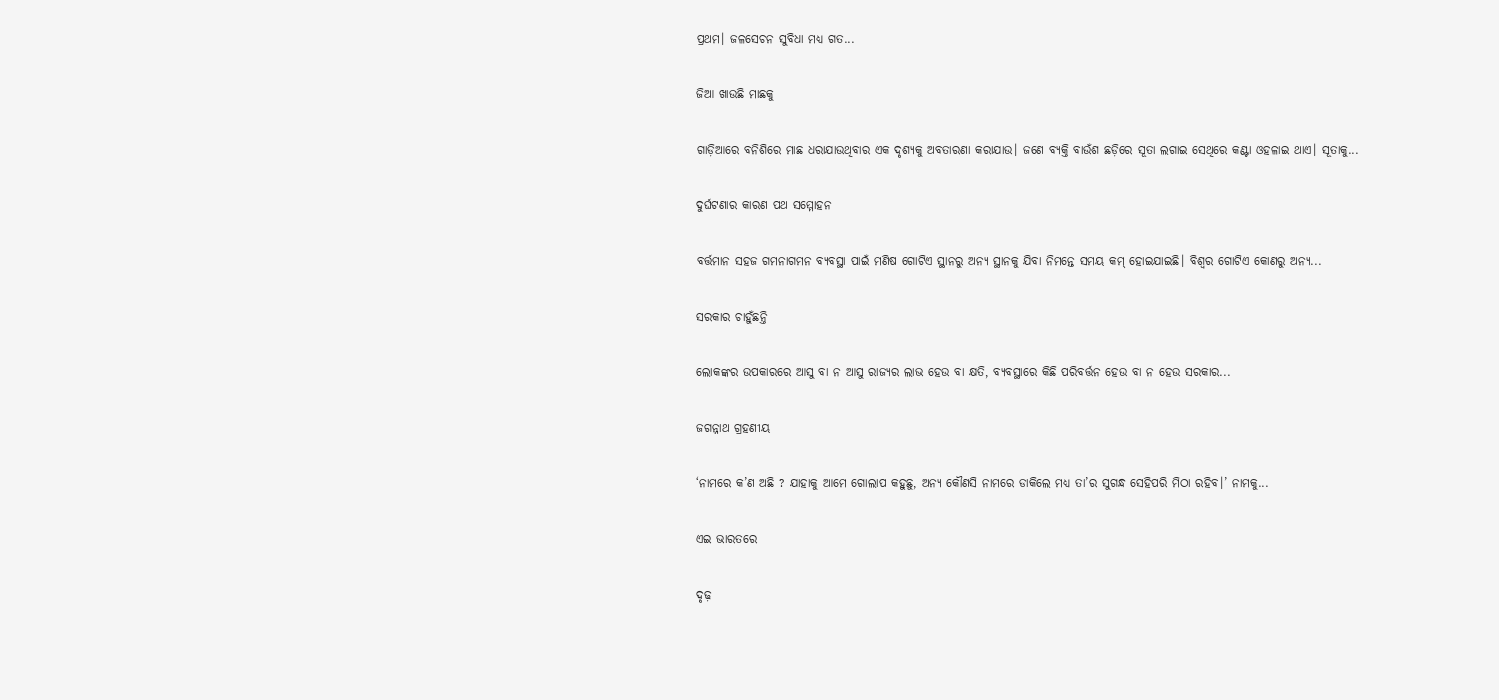ପ୍ରଥମ। ଜଳସେଚନ ସୁବିଧା ମଧ୍ୟ ଗତ...

ଜିଆ ଖାଉଛି ମାଛକୁ

ଗାଡ଼ିଆରେ ବନିଶିରେ ମାଛ ଧରାଯାଉଥିବାର ଏକ ଦୃଶ୍ୟକୁ ଅବତାରଣା କରାଯାଉ। ଜଣେ ବ୍ୟକ୍ତି ବାଉଁଶ ଛଡ଼ିରେ ସୂତା ଲଗାଇ ସେଥିରେ କଣ୍ଟା ଓହଳାଇ ଥାଏ। ସୂତାକୁ...

ଦୁର୍ଘଟଣାର କାରଣ ପଥ ସମ୍ମୋହନ

ବର୍ତ୍ତମାନ ସହଜ ଗମନାଗମନ ବ୍ୟବସ୍ଥା ପାଇଁ ମଣିଷ ଗୋଟିଏ ସ୍ଥାନରୁ ଅନ୍ୟ ସ୍ଥାନକୁ ଯିବା ନିମନ୍ତେ ସମୟ କମ୍‌ ହୋଇଯାଇଛି। ବିଶ୍ୱର ଗୋଟିଏ କୋଣରୁ ଅନ୍ୟ...

ସରକାର ଚାହୁଁଛନ୍ତି

ଲୋକଙ୍କର ଉପକାରରେ ଆସୁ ବା ନ ଆସୁ ରାଜ୍ୟର ଲାଭ ହେଉ ବା କ୍ଷତି, ବ୍ୟବସ୍ଥାରେ କିଛି ପରିବର୍ତ୍ତନ ହେଉ ବା ନ ହେଉ ସରକାର...

ଜଗନ୍ନାଥ ଗ୍ରହଣୀୟ

‘ନାମରେ କ’ଣ ଅଛି ? ଯାହାକୁ ଆମେ ଗୋଲାପ କହୁଛୁ, ଅନ୍ୟ କୌଣସି ନାମରେ ଡାକିଲେ ମଧ୍ୟ ତା’ର ସୁଗନ୍ଧ ସେହିପରି ମିଠା ରହିବ।’ ନାମକୁ...

ଏଇ ଭାରତରେ

ଦୃଢ଼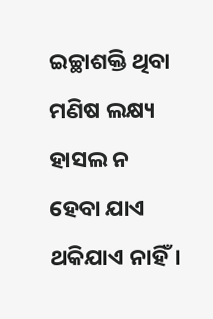ଇଚ୍ଛାଶକ୍ତି ଥିବା ମଣିଷ ଲକ୍ଷ୍ୟ ହାସଲ ନ ହେବା ଯାଏ ଥକିଯାଏ ନାହିଁ।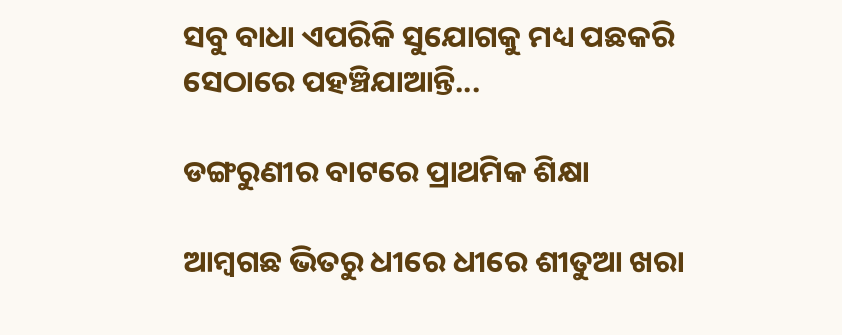ସବୁ ବାଧା ଏପରିକି ସୁଯୋଗକୁ ମଧ୍ୟ ପଛକରି ସେଠାରେ ପହଞ୍ଚିଯାଆନ୍ତି...

ଡଙ୍ଗରୁଣୀର ବାଟରେ ପ୍ରାଥମିକ ଶିକ୍ଷା

ଆମ୍ବଗଛ ଭିତରୁ ଧୀରେ ଧୀରେ ଶୀତୁଆ ଖରା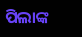ପିଲାଙ୍କ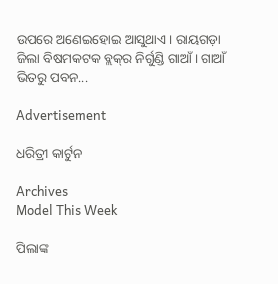ଉପରେ ଅଣେଇହୋଇ ଆସୁଥାଏ। ରାୟଗଡ଼ା ଜିଲା ବିଷମକଟକ ବ୍ଲକ୍‌ର ନିର୍ଗୁଣ୍ଡି ଗାଆଁ। ଗାଆଁ ଭିତରୁ ପବନ...

Advertisement

ଧରିତ୍ରୀ କାର୍ଟୁନ

Archives
Model This Week

ପିଲାଙ୍କ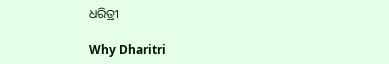ଧରିତ୍ରୀ

Why Dharitri